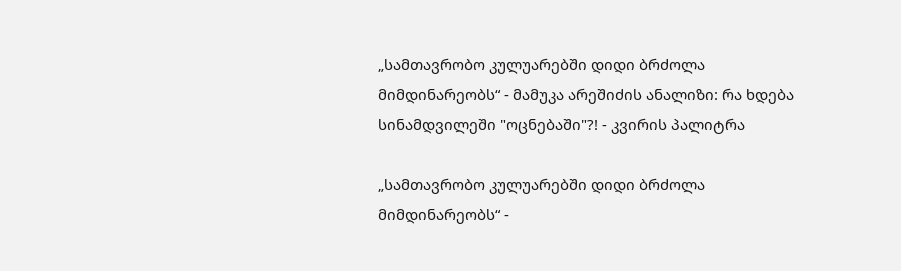„სამთავრობო კულუარებში დიდი ბრძოლა მიმდინარეობს“ - მამუკა არეშიძის ანალიზი: რა ხდება სინამდვილეში "ოცნებაში"?! - კვირის პალიტრა

„სამთავრობო კულუარებში დიდი ბრძოლა მიმდინარეობს“ -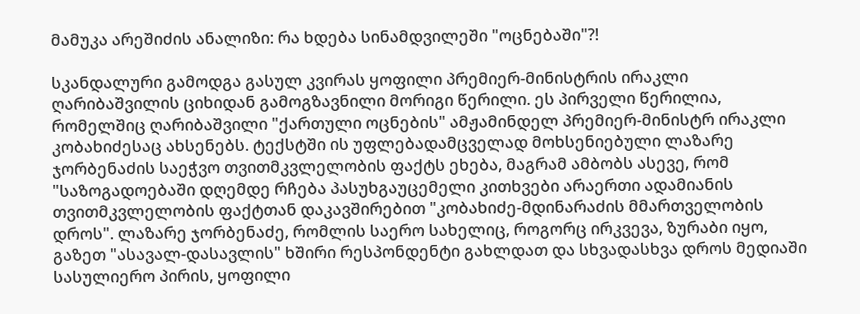მამუკა არეშიძის ანალიზი: რა ხდება სინამდვილეში "ოცნებაში"?!

სკანდალური გამოდგა გასულ კვირას ყოფილი პრემიერ-მინისტრის ირაკლი ღარიბაშვილის ციხიდან გამოგზავნილი მორიგი წერილი. ეს პირველი წერილია, რომელშიც ღარიბაშვილი "ქართული ოცნების" ამჟამინდელ პრემიერ-მინისტრ ირაკლი კობახიძესაც ახსენებს. ტექსტში ის უფლებადამცველად მოხსენიებული ლაზარე ჯორბენაძის საეჭვო თვითმკვლელობის ფაქტს ეხება, მაგრამ ამბობს ასევე, რომ "საზოგადოებაში დღემდე რჩება პასუხგაუცემელი კითხვები არაერთი ადამიანის თვითმკვლელობის ფაქტთან დაკავშირებით "კობახიძე-მდინარაძის მმართველობის დროს". ლაზარე ჯორბენაძე, რომლის საერო სახელიც, როგორც ირკვევა, ზურაბი იყო, გაზეთ "ასავალ-დასავლის" ხშირი რესპონდენტი გახლდათ და სხვადასხვა დროს მედიაში სასულიერო პირის, ყოფილი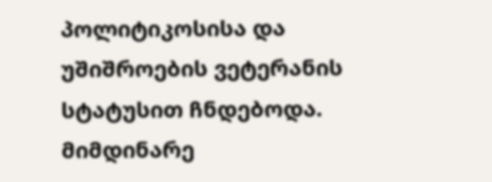პოლიტიკოსისა და უშიშროების ვეტერანის სტატუსით ჩნდებოდა. მიმდინარე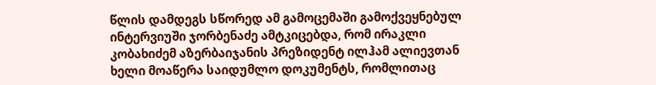წლის დამდეგს სწორედ ამ გამოცემაში გამოქვეყნებულ ინტერვიუში ჯორბენაძე ამტკიცებდა, რომ ირაკლი კობახიძემ აზერბაიჯანის პრეზიდენტ ილჰამ ალიევთან ხელი მოაწერა საიდუმლო დოკუმენტს, რომლითაც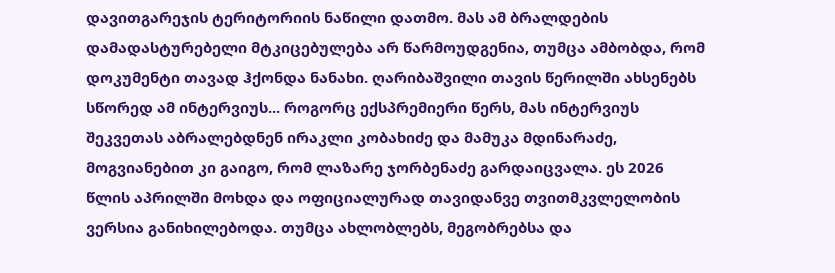დავითგარეჯის ტერიტორიის ნაწილი დათმო. მას ამ ბრალდების დამადასტურებელი მტკიცებულება არ წარმოუდგენია, თუმცა ამბობდა, რომ დოკუმენტი თავად ჰქონდა ნანახი. ღარიბაშვილი თავის წერილში ახსენებს სწორედ ამ ინტერვიუს... როგორც ექსპრემიერი წერს, მას ინტერვიუს შეკვეთას აბრალებდნენ ირაკლი კობახიძე და მამუკა მდინარაძე, მოგვიანებით კი გაიგო, რომ ლაზარე ჯორბენაძე გარდაიცვალა. ეს 2026 წლის აპრილში მოხდა და ოფიციალურად თავიდანვე თვითმკვლელობის ვერსია განიხილებოდა. თუმცა ახლობლებს, მეგობრებსა და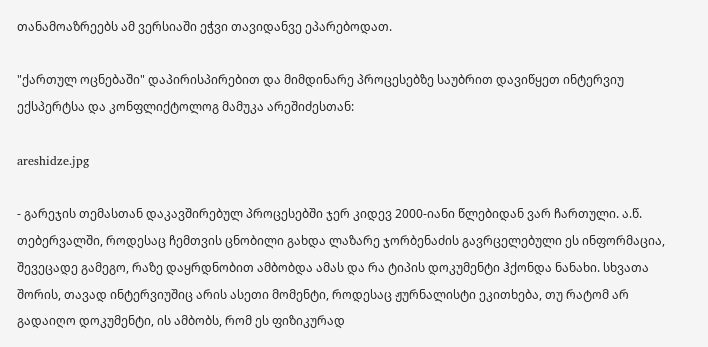თანამოაზრეებს ამ ვერსიაში ეჭვი თავიდანვე ეპარებოდათ.

"ქართულ ოცნებაში" დაპირისპირებით და მიმდინარე პროცესებზე საუბრით დავიწყეთ ინტერვიუ ექსპერტსა და კონფლიქტოლოგ მამუკა არეშიძესთან:

areshidze.jpg

- გარეჯის თემასთან დაკავშირებულ პროცესებში ჯერ კიდევ 2000-იანი წლებიდან ვარ ჩართული. ა.წ. თებერვალში, როდესაც ჩემთვის ცნობილი გახდა ლაზარე ჯორბენაძის გავრცელებული ეს ინფორმაცია, შევეცადე გამეგო, რაზე დაყრდნობით ამბობდა ამას და რა ტიპის დოკუმენტი ჰქონდა ნანახი. სხვათა შორის, თავად ინტერვიუშიც არის ასეთი მომენტი, როდესაც ჟურნალისტი ეკითხება, თუ რატომ არ გადაიღო დოკუმენტი, ის ამბობს, რომ ეს ფიზიკურად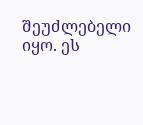შეუძლებელი იყო. ეს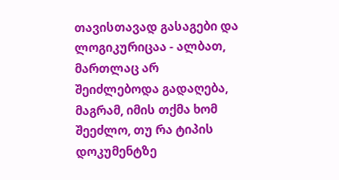თავისთავად გასაგები და ლოგიკურიცაა - ალბათ, მართლაც არ შეიძლებოდა გადაღება, მაგრამ, იმის თქმა ხომ შეეძლო, თუ რა ტიპის დოკუმენტზე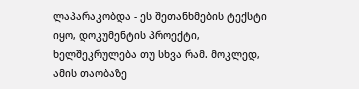ლაპარაკობდა - ეს შეთანხმების ტექსტი იყო, დოკუმენტის პროექტი, ხელშეკრულება თუ სხვა რამ. მოკლედ, ამის თაობაზე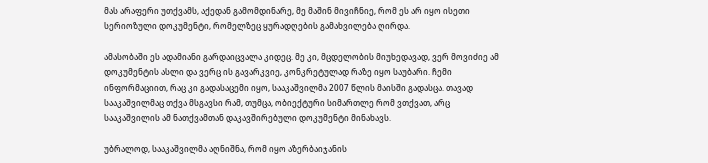მას არაფერი უთქვამს, აქედან გამომდინარე, მე მაშინ მივიჩნიე, რომ ეს არ იყო ისეთი სერიოზული დოკუმენტი, რომელზეც ყურადღების გამახვილება ღირდა.

ამასობაში ეს ადამიანი გარდაიცვალა კიდეც. მე კი, მცდელობის მიუხედავად, ვერ მოვიძიე ამ დოკუმენტის ასლი და ვერც ის გავარკვიე, კონკრეტულად რაზე იყო საუბარი. ჩემი ინფორმაციით, რაც კი გადასაცემი იყო, სააკაშვილმა 2007 წლის მაისში გადასცა. თავად სააკაშვილმაც თქვა მსგავსი რამ, თუმცა, ობიექტური სიმართლე რომ ვთქვათ, არც სააკაშვილის ამ ნათქვამთან დაკავშირებული დოკუმენტი მინახავს.

უბრალოდ, სააკაშვილმა აღნიშნა, რომ იყო აზერბაიჯანის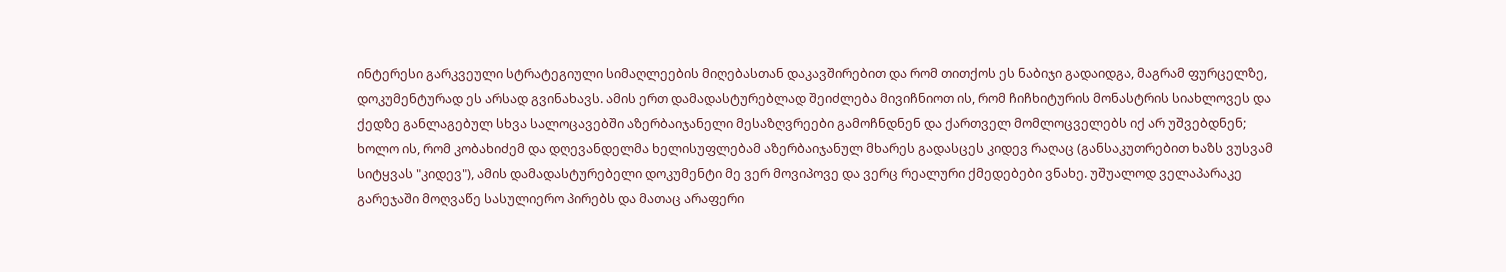ინტერესი გარკვეული სტრატეგიული სიმაღლეების მიღებასთან დაკავშირებით და რომ თითქოს ეს ნაბიჯი გადაიდგა, მაგრამ ფურცელზე, დოკუმენტურად ეს არსად გვინახავს. ამის ერთ დამადასტურებლად შეიძლება მივიჩნიოთ ის, რომ ჩიჩხიტურის მონასტრის სიახლოვეს და ქედზე განლაგებულ სხვა სალოცავებში აზერბაიჯანელი მესაზღვრეები გამოჩნდნენ და ქართველ მომლოცველებს იქ არ უშვებდნენ; ხოლო ის, რომ კობახიძემ და დღევანდელმა ხელისუფლებამ აზერბაიჯანულ მხარეს გადასცეს კიდევ რაღაც (განსაკუთრებით ხაზს ვუსვამ სიტყვას "კიდევ"), ამის დამადასტურებელი დოკუმენტი მე ვერ მოვიპოვე და ვერც რეალური ქმედებები ვნახე. უშუალოდ ველაპარაკე გარეჯაში მოღვაწე სასულიერო პირებს და მათაც არაფერი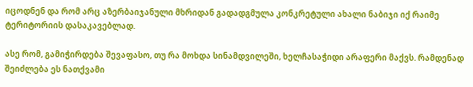იცოდნენ და რომ არც აზერბაიჯანული მხრიდან გადადგმულა კონკრეტული ახალი ნაბიჯი იქ რაიმე ტერიტორიის დასაკავებლად.

ასე რომ, გამიჭირდება შევაფასო, თუ რა მოხდა სინამდვილეში, ხელჩასაჭიდი არაფერი მაქვს. რამდენად შეიძლება ეს ნათქვამი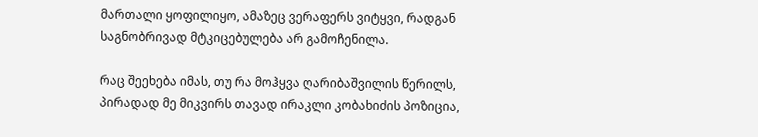მართალი ყოფილიყო, ამაზეც ვერაფერს ვიტყვი, რადგან საგნობრივად მტკიცებულება არ გამოჩენილა.

რაც შეეხება იმას, თუ რა მოჰყვა ღარიბაშვილის წერილს, პირადად მე მიკვირს თავად ირაკლი კობახიძის პოზიცია,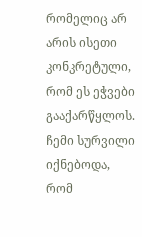რომელიც არ არის ისეთი კონკრეტული, რომ ეს ეჭვები გააქარწყლოს. ჩემი სურვილი იქნებოდა, რომ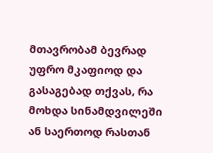მთავრობამ ბევრად უფრო მკაფიოდ და გასაგებად თქვას, რა მოხდა სინამდვილეში ან საერთოდ რასთან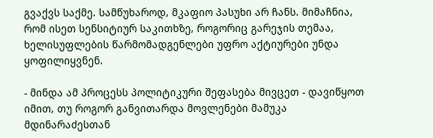გვაქვს საქმე. სამწუხაროდ, მკაფიო პასუხი არ ჩანს. მიმაჩნია, რომ ისეთ სენსიტიურ საკითხზე, როგორიც გარეჯის თემაა, ხელისუფლების წარმომადგენლები უფრო აქტიურები უნდა ყოფილიყვნენ.

- მინდა ამ პროცესს პოლიტიკური შეფასება მივცეთ - დავიწყოთ იმით, თუ როგორ განვითარდა მოვლენები მამუკა მდინარაძესთან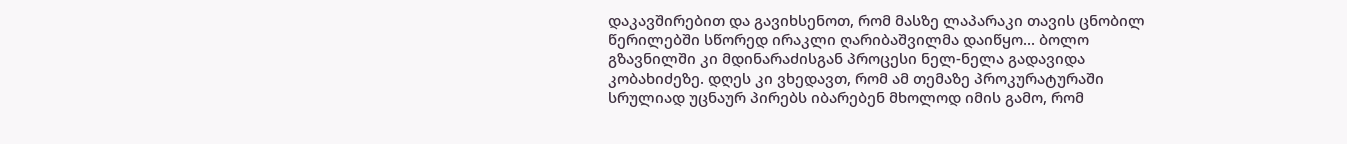დაკავშირებით და გავიხსენოთ, რომ მასზე ლაპარაკი თავის ცნობილ წერილებში სწორედ ირაკლი ღარიბაშვილმა დაიწყო... ბოლო გზავნილში კი მდინარაძისგან პროცესი ნელ-ნელა გადავიდა კობახიძეზე. დღეს კი ვხედავთ, რომ ამ თემაზე პროკურატურაში სრულიად უცნაურ პირებს იბარებენ მხოლოდ იმის გამო, რომ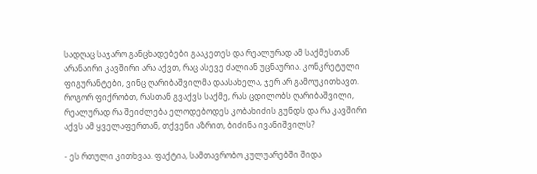სადღაც საჯარო განცხადებები გააკეთეს და რეალურად ამ საქმესთან არანაირი კავშირი არა აქვთ, რაც ასევე ძალიან უცნაურია. კონკრეტული ფიგურანტები, ვინც ღარიბაშვილმა დაასახელა, ჯერ არ გამოუკითხავთ. როგორ ფიქრობთ, რასთან გვაქვს საქმე, რას ცდილობს ღარიბაშვილი, რეალურად რა შეიძლება ელოდებოდეს კობახიძის გუნდს და რა კავშირი აქვს ამ ყველაფერთან, თქვენი აზრით, ბიძინა ივანიშვილს?

- ეს რთული კითხვაა. ფაქტია, სამთავრობო კულუარებში შიდა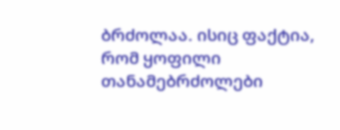ბრძოლაა. ისიც ფაქტია, რომ ყოფილი თანამებრძოლები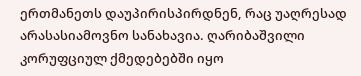ერთმანეთს დაუპირისპირდნენ, რაც უაღრესად არასასიამოვნო სანახავია. ღარიბაშვილი კორუფციულ ქმედებებში იყო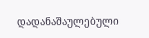დადანაშაულებული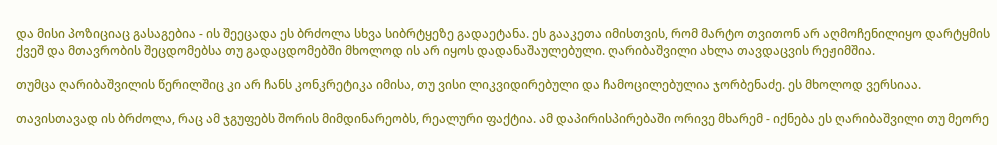და მისი პოზიციაც გასაგებია - ის შეეცადა ეს ბრძოლა სხვა სიბრტყეზე გადაეტანა. ეს გააკეთა იმისთვის, რომ მარტო თვითონ არ აღმოჩენილიყო დარტყმის ქვეშ და მთავრობის შეცდომებსა თუ გადაცდომებში მხოლოდ ის არ იყოს დადანაშაულებული. ღარიბაშვილი ახლა თავდაცვის რეჟიმშია.

თუმცა ღარიბაშვილის წერილშიც კი არ ჩანს კონკრეტიკა იმისა, თუ ვისი ლიკვიდირებული და ჩამოცილებულია ჯორბენაძე. ეს მხოლოდ ვერსიაა.

თავისთავად ის ბრძოლა, რაც ამ ჯგუფებს შორის მიმდინარეობს, რეალური ფაქტია. ამ დაპირისპირებაში ორივე მხარემ - იქნება ეს ღარიბაშვილი თუ მეორე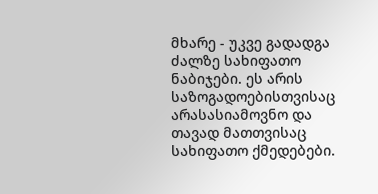მხარე - უკვე გადადგა ძალზე სახიფათო ნაბიჯები. ეს არის საზოგადოებისთვისაც არასასიამოვნო და თავად მათთვისაც სახიფათო ქმედებები.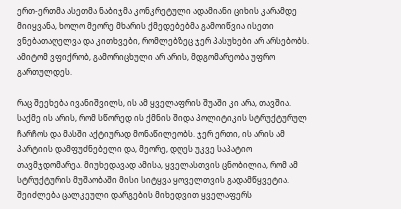ერთ-ერთმა ასეთმა ნაბიჯმა კონკრეტული ადამიანი ციხის კარამდე მიიყვანა, ხოლო მეორე მხარის ქმედებებმა გამოიწვია ისეთი ვნებათაღელვა და კითხვები, რომლებზეც ჯერ პასუხები არ არსებობს. ამიტომ ვფიქრობ, გამორიცხული არ არის, მდგომარეობა უფრო გართულდეს.

რაც შეეხება ივანიშვილს, ის ამ ყველაფრის შუაში კი არა, თავშია. საქმე ის არის, რომ სწორედ ის ქმნის შიდა პოლიტიკის სტრუქტურულ ჩარჩოს და მასში აქტიურად მონაწილეობს. ჯერ ერთი, ის არის ამ პარტიის დამფუძნებელი და, მეორე, დღეს უკვე საპატიო თავმჯდომარეა. მიუხედავად ამისა, ყველასთვის ცნობილია, რომ ამ სტრუქტურის მუშაობაში მისი სიტყვა ყოველთვის გადამწყვეტია. შეიძლება ცალკეული დარგების მიხედვით ყველაფერს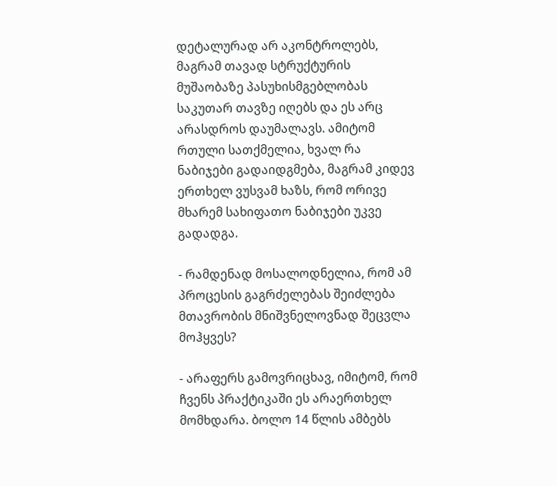დეტალურად არ აკონტროლებს, მაგრამ თავად სტრუქტურის მუშაობაზე პასუხისმგებლობას საკუთარ თავზე იღებს და ეს არც არასდროს დაუმალავს. ამიტომ რთული სათქმელია, ხვალ რა ნაბიჯები გადაიდგმება, მაგრამ კიდევ ერთხელ ვუსვამ ხაზს, რომ ორივე მხარემ სახიფათო ნაბიჯები უკვე გადადგა.

- რამდენად მოსალოდნელია, რომ ამ პროცესის გაგრძელებას შეიძლება მთავრობის მნიშვნელოვნად შეცვლა მოჰყვეს?

- არაფერს გამოვრიცხავ, იმიტომ, რომ ჩვენს პრაქტიკაში ეს არაერთხელ მომხდარა. ბოლო 14 წლის ამბებს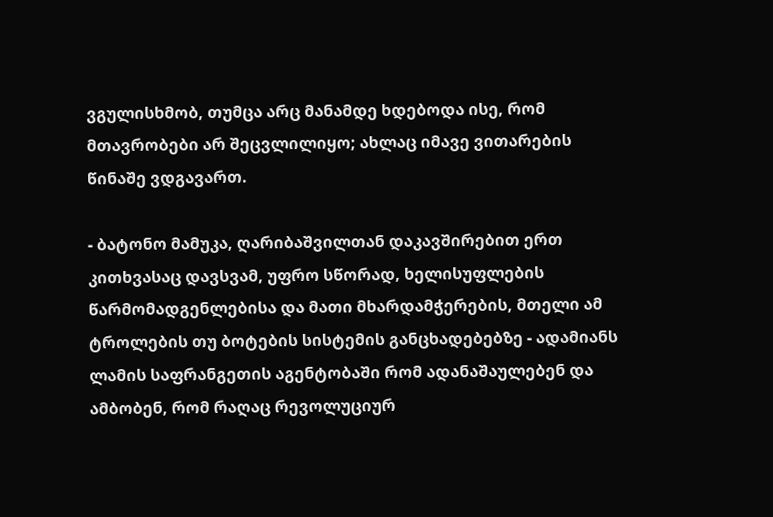ვგულისხმობ, თუმცა არც მანამდე ხდებოდა ისე, რომ მთავრობები არ შეცვლილიყო; ახლაც იმავე ვითარების წინაშე ვდგავართ.

- ბატონო მამუკა, ღარიბაშვილთან დაკავშირებით ერთ კითხვასაც დავსვამ, უფრო სწორად, ხელისუფლების წარმომადგენლებისა და მათი მხარდამჭერების, მთელი ამ ტროლების თუ ბოტების სისტემის განცხადებებზე - ადამიანს ლამის საფრანგეთის აგენტობაში რომ ადანაშაულებენ და ამბობენ, რომ რაღაც რევოლუციურ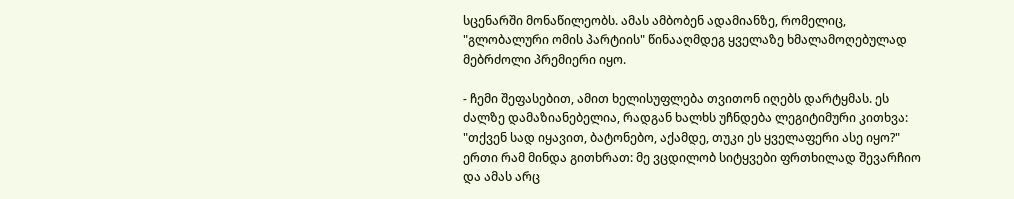სცენარში მონაწილეობს. ამას ამბობენ ადამიანზე, რომელიც, "გლობალური ომის პარტიის" წინააღმდეგ ყველაზე ხმალამოღებულად მებრძოლი პრემიერი იყო.

- ჩემი შეფასებით, ამით ხელისუფლება თვითონ იღებს დარტყმას. ეს ძალზე დამაზიანებელია, რადგან ხალხს უჩნდება ლეგიტიმური კითხვა: "თქვენ სად იყავით, ბატონებო, აქამდე, თუკი ეს ყველაფერი ასე იყო?" ერთი რამ მინდა გითხრათ: მე ვცდილობ სიტყვები ფრთხილად შევარჩიო და ამას არც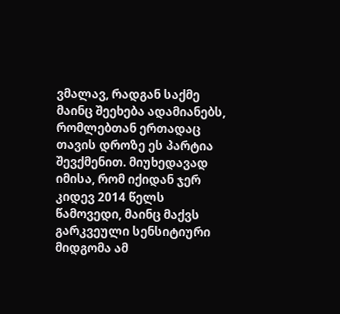ვმალავ, რადგან საქმე მაინც შეეხება ადამიანებს, რომლებთან ერთადაც თავის დროზე ეს პარტია შევქმენით. მიუხედავად იმისა, რომ იქიდან ჯერ კიდევ 2014 წელს წამოვედი, მაინც მაქვს გარკვეული სენსიტიური მიდგომა ამ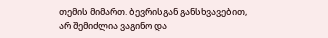თემის მიმართ. ბევრისგან განსხვავებით, არ შემიძლია ვაგინო და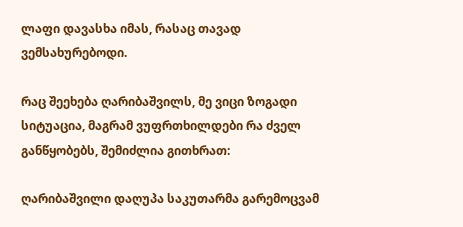ლაფი დავასხა იმას, რასაც თავად ვემსახურებოდი.

რაც შეეხება ღარიბაშვილს, მე ვიცი ზოგადი სიტუაცია, მაგრამ ვუფრთხილდები რა ძველ განწყობებს, შემიძლია გითხრათ:

ღარიბაშვილი დაღუპა საკუთარმა გარემოცვამ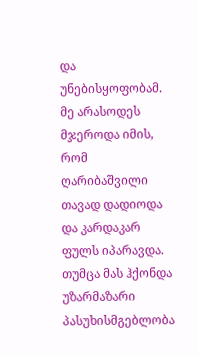და უნებისყოფობამ. მე არასოდეს მჯეროდა იმის, რომ ღარიბაშვილი თავად დადიოდა და კარდაკარ ფულს იპარავდა. თუმცა მას ჰქონდა უზარმაზარი პასუხისმგებლობა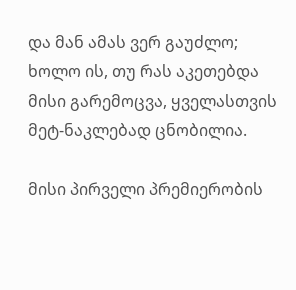და მან ამას ვერ გაუძლო; ხოლო ის, თუ რას აკეთებდა მისი გარემოცვა, ყველასთვის მეტ-ნაკლებად ცნობილია.

მისი პირველი პრემიერობის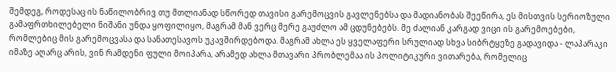შემდეგ, როდესაც ის ნაწილობრივ თუ მთლიანად სწორედ თავისი გარემოცვის გავლენებსა და მადიანობას შეეწირა, ეს მისთვის სერიოზული გამაფრთხილებელი ნიშანი უნდა ყოფილიყო, მაგრამ მან ვერც მერე გაუძლო ამ ცდუნებებს. მე ძალიან კარგად ვიცი ის გარემოებები, რომლებიც მის გარემოცვასა და სანათესავოს უკავშირდებოდა. მაგრამ ახლა ეს ყველაფერი სრულიად სხვა სიბრტყეზე გადავიდა - ლაპარაკი იმაზე აღარც არის, ვინ რამდენი ფული მოიპარა, არამედ ახლა მთავარი პრობლემაა ის პოლიტიკური ვითარება, რომელიც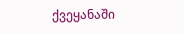ქვეყანაში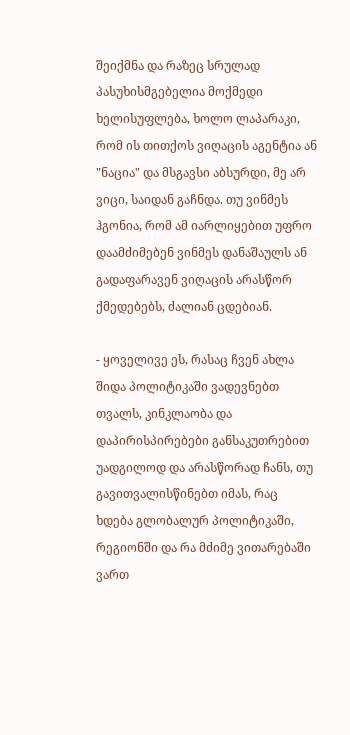შეიქმნა და რაზეც სრულად პასუხისმგებელია მოქმედი ხელისუფლება, ხოლო ლაპარაკი, რომ ის თითქოს ვიღაცის აგენტია ან "ნაცია" და მსგავსი აბსურდი, მე არ ვიცი, საიდან გაჩნდა. თუ ვინმეს ჰგონია, რომ ამ იარლიყებით უფრო დაამძიმებენ ვინმეს დანაშაულს ან გადაფარავენ ვიღაცის არასწორ ქმედებებს, ძალიან ცდებიან.

- ყოველივე ეს, რასაც ჩვენ ახლა შიდა პოლიტიკაში ვადევნებთ თვალს, კინკლაობა და დაპირისპირებები განსაკუთრებით უადგილოდ და არასწორად ჩანს, თუ გავითვალისწინებთ იმას, რაც ხდება გლობალურ პოლიტიკაში, რეგიონში და რა მძიმე ვითარებაში ვართ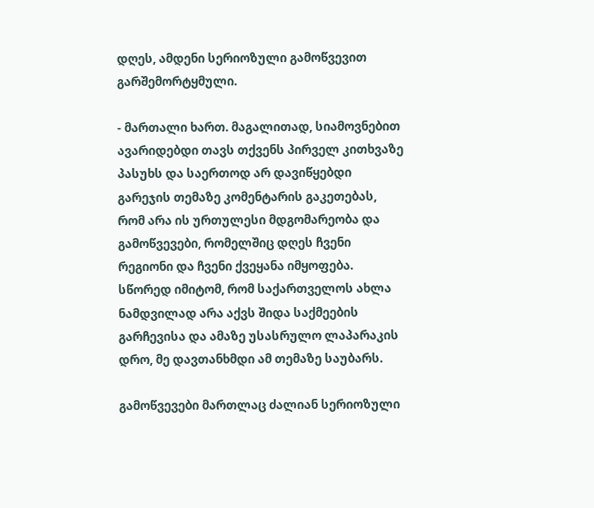დღეს, ამდენი სერიოზული გამოწვევით გარშემორტყმული.

- მართალი ხართ. მაგალითად, სიამოვნებით ავარიდებდი თავს თქვენს პირველ კითხვაზე პასუხს და საერთოდ არ დავიწყებდი გარეჯის თემაზე კომენტარის გაკეთებას, რომ არა ის ურთულესი მდგომარეობა და გამოწვევები, რომელშიც დღეს ჩვენი რეგიონი და ჩვენი ქვეყანა იმყოფება. სწორედ იმიტომ, რომ საქართველოს ახლა ნამდვილად არა აქვს შიდა საქმეების გარჩევისა და ამაზე უსასრულო ლაპარაკის დრო, მე დავთანხმდი ამ თემაზე საუბარს.

გამოწვევები მართლაც ძალიან სერიოზული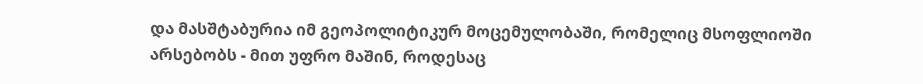და მასშტაბურია იმ გეოპოლიტიკურ მოცემულობაში, რომელიც მსოფლიოში არსებობს - მით უფრო მაშინ, როდესაც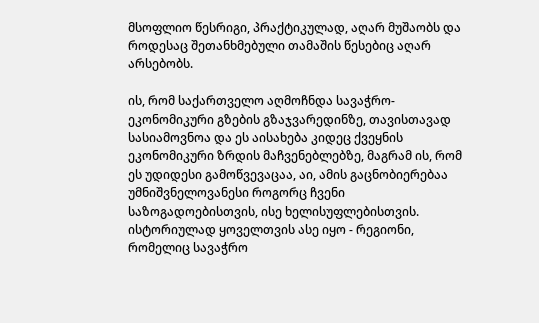მსოფლიო წესრიგი, პრაქტიკულად, აღარ მუშაობს და როდესაც შეთანხმებული თამაშის წესებიც აღარ არსებობს.

ის, რომ საქართველო აღმოჩნდა სავაჭრო-ეკონომიკური გზების გზაჯვარედინზე, თავისთავად სასიამოვნოა და ეს აისახება კიდეც ქვეყნის ეკონომიკური ზრდის მაჩვენებლებზე, მაგრამ ის, რომ ეს უდიდესი გამოწვევაცაა, აი, ამის გაცნობიერებაა უმნიშვნელოვანესი როგორც ჩვენი საზოგადოებისთვის, ისე ხელისუფლებისთვის. ისტორიულად ყოველთვის ასე იყო - რეგიონი, რომელიც სავაჭრო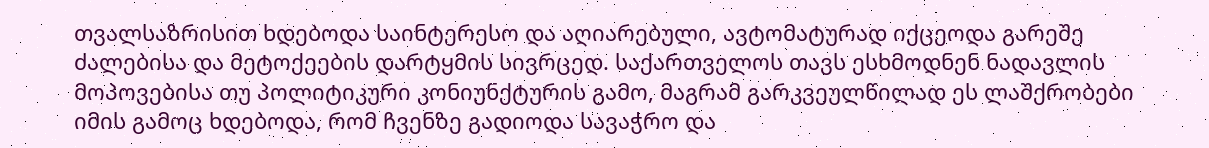თვალსაზრისით ხდებოდა საინტერესო და აღიარებული, ავტომატურად იქცეოდა გარეშე ძალებისა და მეტოქეების დარტყმის სივრცედ. საქართველოს თავს ესხმოდნენ ნადავლის მოპოვებისა თუ პოლიტიკური კონიუნქტურის გამო, მაგრამ გარკვეულწილად ეს ლაშქრობები იმის გამოც ხდებოდა, რომ ჩვენზე გადიოდა სავაჭრო და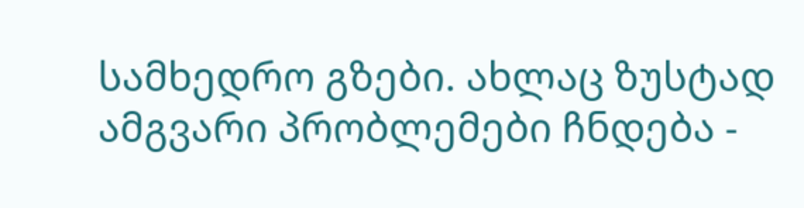სამხედრო გზები. ახლაც ზუსტად ამგვარი პრობლემები ჩნდება -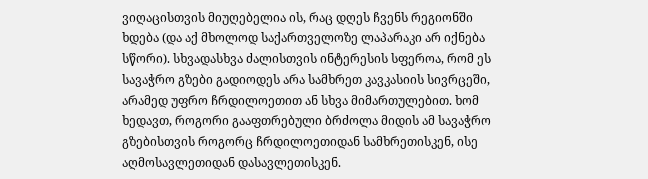ვიღაცისთვის მიუღებელია ის, რაც დღეს ჩვენს რეგიონში ხდება (და აქ მხოლოდ საქართველოზე ლაპარაკი არ იქნება სწორი). სხვადასხვა ძალისთვის ინტერესის სფეროა, რომ ეს სავაჭრო გზები გადიოდეს არა სამხრეთ კავკასიის სივრცეში, არამედ უფრო ჩრდილოეთით ან სხვა მიმართულებით. ხომ ხედავთ, როგორი გააფთრებული ბრძოლა მიდის ამ სავაჭრო გზებისთვის როგორც ჩრდილოეთიდან სამხრეთისკენ, ისე აღმოსავლეთიდან დასავლეთისკენ.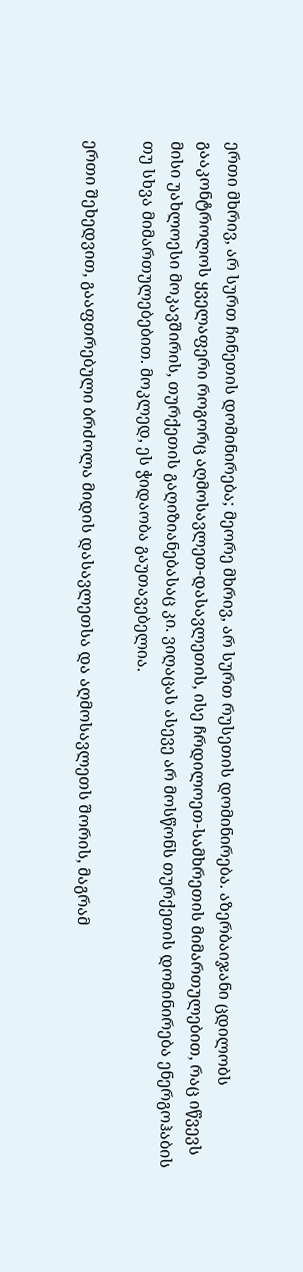ერთი მხრივ, არ სურთ ჩინეთის დომინირება; მეორე მხრივ, არ სურთ რუსეთის დომინირება. აზერბაიჯანი ცდილობს გააკონტროლოს ყველაფერი როგორც აღმოსავლეთ-დასავლეთის, ისე ჩრდილოეთ-სამხრეთის მიმართულებით, რაც იწვევს მისი უახლოესი მოკავშირის, თურქეთის გაღიზიანებასაც კი. ვიღაცას ასევე არ მოსწონს თურქეთის დომინირება ენერგოჰაბის თუ სხვა მიმართულებებით. მოკლედ, ეს ჭიდაობა გაუთავებელია.

ერთი შეხედვით, გააფთრებული ბრძოლა მიდის დასავლეთსა და აღმოსავლეთს შორის, მაგრამ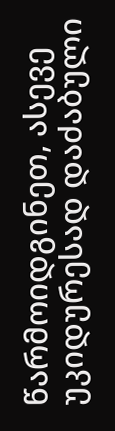წარმოიდგინეთ, ასევე უკიდურესად დაძაბული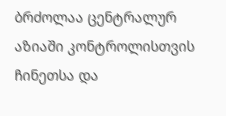ბრძოლაა ცენტრალურ აზიაში კონტროლისთვის ჩინეთსა და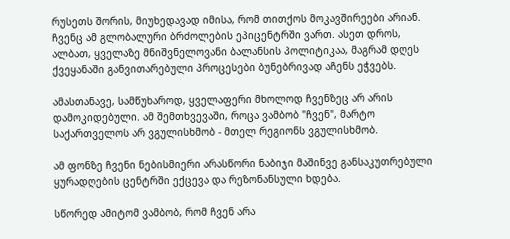რუსეთს შორის, მიუხედავად იმისა, რომ თითქოს მოკავშირეები არიან. ჩვენც ამ გლობალური ბრძოლების ეპიცენტრში ვართ. ასეთ დროს, ალბათ, ყველაზე მნიშვნელოვანი ბალანსის პოლიტიკაა, მაგრამ დღეს ქვეყანაში განვითარებული პროცესები ბუნებრივად აჩენს ეჭვებს.

ამასთანავე, სამწუხაროდ, ყველაფერი მხოლოდ ჩვენზეც არ არის დამოკიდებული. ამ შემთხვევაში, როცა ვამბობ "ჩვენ", მარტო საქართველოს არ ვგულისხმობ - მთელ რეგიონს ვგულისხმობ.

ამ ფონზე ჩვენი ნებისმიერი არასწორი ნაბიჯი მაშინვე განსაკუთრებული ყურადღების ცენტრში ექცევა და რეზონანსული ხდება.

სწორედ ამიტომ ვამბობ, რომ ჩვენ არა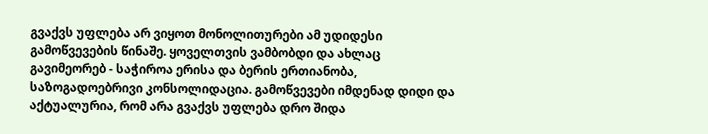გვაქვს უფლება არ ვიყოთ მონოლითურები ამ უდიდესი გამოწვევების წინაშე. ყოველთვის ვამბობდი და ახლაც გავიმეორებ - საჭიროა ერისა და ბერის ერთიანობა, საზოგადოებრივი კონსოლიდაცია. გამოწვევები იმდენად დიდი და აქტუალურია, რომ არა გვაქვს უფლება დრო შიდა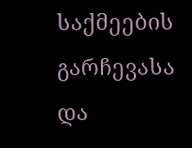საქმეების გარჩევასა და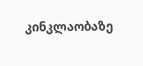კინკლაობაზე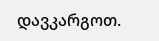დავკარგოთ.